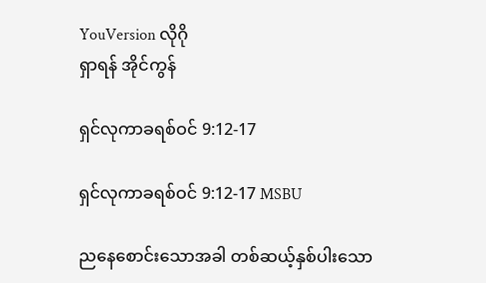YouVersion လိုဂို
ရှာရန် အိုင်ကွန်

ရှင်လုကာခရစ်ဝင် 9:12-17

ရှင်လုကာခရစ်ဝင် 9:12-17 MSBU

ညနေစောင်းသောအခါ တစ်ဆယ့်နှစ်ပါးသော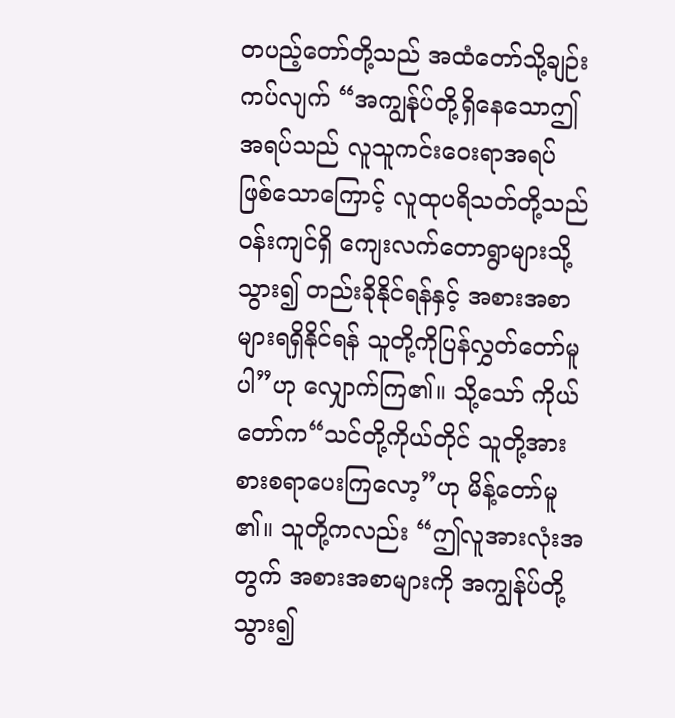တပည့်တော်တို့သည် အထံတော်သို့ချဉ်းကပ်လျက် “အကျွန်ုပ်တို့ရှိနေသောဤအရပ်သည် လူသူကင်းဝေးရာအရပ်ဖြစ်သောကြောင့် လူထုပရိသတ်တို့သည် ဝန်းကျင်ရှိ ကျေးလက်တောရွာများသို့သွား၍ တည်းခိုနိုင်ရန်နှင့် အစားအစာများရရှိနိုင်ရန် သူတို့ကိုပြန်လွှတ်တော်မူပါ”ဟု လျှောက်ကြ၏။ သို့သော် ကိုယ်တော်က“သင်တို့ကိုယ်တိုင် သူတို့အား စားစရာပေးကြလော့”ဟု မိန့်တော်မူ၏။ သူတို့ကလည်း “ဤလူအားလုံးအတွက် အစားအစာများကို အကျွန်ုပ်တို့သွား၍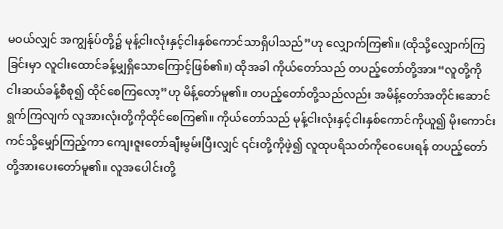မဝယ်လျှင် အကျွန်ုပ်တို့၌ မုန့်ငါးလုံးနှင့်ငါးနှစ်ကောင်သာရှိပါသည်”ဟု လျှောက်ကြ၏။ (ထိုသို့လျှောက်ကြခြင်းမှာ လူငါးထောင်ခန့်မျှရှိသောကြောင့်ဖြစ်၏။) ထိုအခါ ကိုယ်တော်သည် တပည့်တော်တို့အား“လူတို့ကို ငါးဆယ်ခန့်စီစု၍ ထိုင်စေကြလော့”ဟု မိန့်တော်မူ၏။ တပည့်တော်တို့သည်လည်း အမိန့်တော်အတိုင်းဆောင်ရွက်ကြလျက် လူအားလုံးတို့ကိုထိုင်စေကြ၏။ ကိုယ်တော်သည် မုန့်ငါးလုံးနှင့်ငါးနှစ်ကောင်ကိုယူ၍ မိုးကောင်းကင်သို့မျှော်ကြည့်ကာ ကျေးဇူးတော်ချီးမွမ်းပြီးလျှင် ၎င်းတို့ကိုဖဲ့၍ လူထုပရိသတ်ကိုဝေပေးရန် တပည့်တော်တို့အားပေးတော်မူ၏။ လူအပေါင်းတို့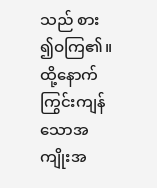သည် စား၍ဝကြ၏။ ထို့နောက် ကြွင်းကျန်သောအကျိုးအ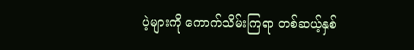ပဲ့များကို ကောက်သိမ်းကြရာ တစ်ဆယ့်နှစ်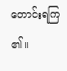တောင်းရကြ၏။